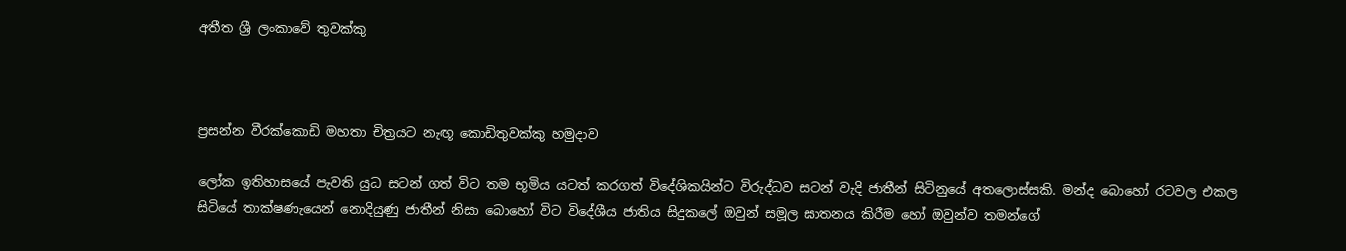අතීත ශ්‍රී ලංකාවේ තුවක්කු



ප්‍රසන්න වීරක්කොඩි මහතා චිත්‍රයට නැඟූ කොඩිතුවක්කු හමුදාව

ලෝක ඉතිහාසයේ පැවති යුධ සටන් ගත් විට තම භූමිය යටත් කරගත් විදේශිකයින්ට විරුද්ධව සටන් වැදි ජාතීන් සිටිනුයේ අතලොස්සකි. මන්ද බොහෝ රටවල එකල සිටියේ තාක්ෂණැයෙන් නොදියුණු ජාතීන් නිසා බොහෝ විට විදේශීය ජාතිය සිදුකලේ ඔවුන් සමූල ඝාතනය කිරීම හෝ ඔවුන්ව තමන්ගේ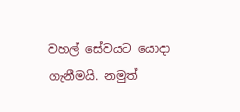වහල් සේවයට යොදා ගැනීමයි. නමුත්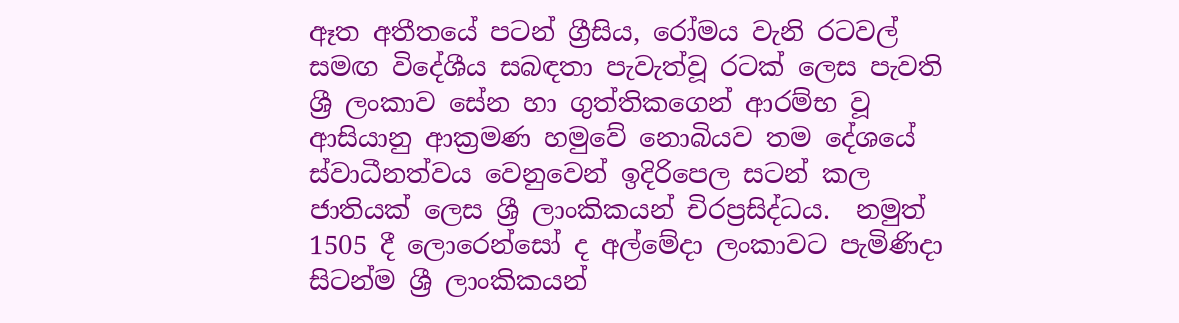ඈත අතීතයේ පටන් ග්‍රීසිය, රෝමය වැනි රටවල් සමඟ විදේශීය සබඳතා පැවැත්වූ රටක් ලෙස පැවති ශ්‍රී ලංකාව සේන හා ගුත්තිකගෙන් ආරම්භ වූ ආසියානු ආක්‍රමණ හමුවේ නොබියව තම දේශයේ ස්වාධීනත්වය වෙනුවෙන් ඉදිරිපෙල සටන් කල ජාතියක් ලෙස ශ්‍රී ලාංකිකයන් චිරප්‍රසිද්ධය.  නමුත් 1505 දී ලොරෙන්සෝ ද අල්මේදා ලංකාවට පැමිණිදා සිටන්ම ශ්‍රී ලාංකිකයන්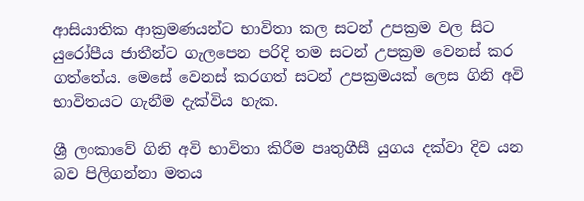ආසියාතික ආක්‍රමණයන්ට භාවිතා කල සටන් උපක්‍රම වල සිට යුරෝපීය ජාතීන්ට ගැලපෙන පරිදි තම සටන් උපක්‍රම වෙනස් කර ගත්තේය. මෙසේ වෙනස් කරගත් සටන් උපක්‍රමයක් ලෙස ගිනි අවි භාවිතයට ගැනීම දැක්විය හැක.

ශ්‍රී ලංකාවේ ගිනි අවි භාවිතා කිරීම පෘතුගීසී යුගය දක්වා දිව යන බව පිලිගන්නා මතය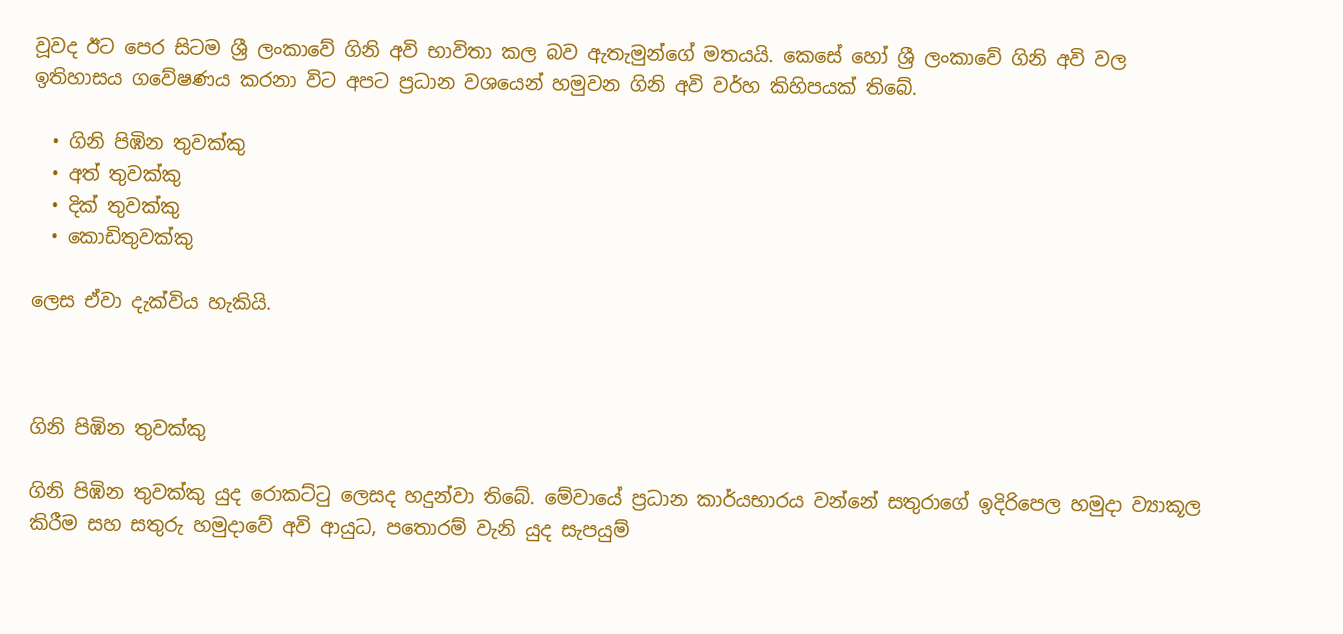වූවද ඊට පෙර සිටම ශ්‍රී ලංකාවේ ගිනි අවි භාවිතා කල බව ඇතැමුන්ගේ මතයයි. කෙසේ හෝ ශ්‍රී ලංකාවේ ගිනි අවි වල ඉතිහාසය ගවේෂණය කරනා විට අපට ප්‍රධාන වශයෙන් හමුවන ගිනි අවි වර්හ කිහිපයක් තිබේ.

  • ගිනි පිඹින තුවක්කු
  • අත් තුවක්කු
  • දික් තුවක්කු
  • කොඩිතුවක්කු

ලෙස ඒවා දැක්විය හැකියි.



ගිනි පිඹින තුවක්කු

ගිනි පිඹින තුවක්කු යුද රොකට්ටු ලෙසද හදුන්වා තිබේ. මේවායේ ප්‍රධාන කාර්යභාරය වන්නේ සතුරාගේ ඉදිරිපෙල හමුදා ව්‍යාකූල කිරීම සහ සතුරු හමුදාවේ අවි ආයුධ, පතොරම් වැනි යුද සැපයුම්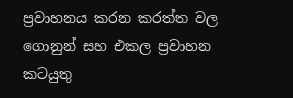ප්‍රවාහනය කරන කරත්ත වල ගොනුන් සහ එකල ප්‍රවාහන කටයුතු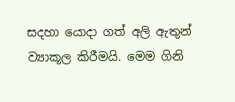සදහා යොදා ගත් අලි ඇතුන් ව්‍යාකූල කිරීමයි. මෙම ගිනි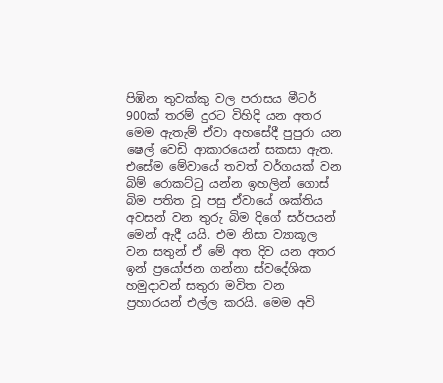පිඹින තුවක්කු වල පරාසය මීටර් 900ක් තරම් දුරට විහිදි යන අතර මෙම ඇතැම් ඒවා අහසේදී පුපුරා යන ෂෙල් වෙඩි ආකාරයෙන් සකසා ඇත. එසේම මේවායේ තවත් වර්ගයක් වන බිම් රොකට්ටු යන්න ඉහලින් ගොස් බිම පතිත වූ පසු ඒවායේ ශක්තිය අවසන් වන තුරු බිම දිගේ සර්පයන් මෙන් ඇදී යයි. එම නිසා ව්‍යාකූල වන සතුන් ඒ මේ අත දිව යන අතර ඉන් ප්‍රයෝජන ගන්නා ස්වදේශික හමුදාවන් සතුරා මවිත වන ප්‍රහාරයන් එල්ල කරයි. මෙම අවි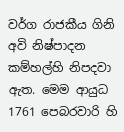වර්ග රාජකීය ගිනි අවි නිෂ්පාදන කම්හල්හි නිපදවා ඇත. මෙම ආයුධ 1761 පෙබරවාරි හි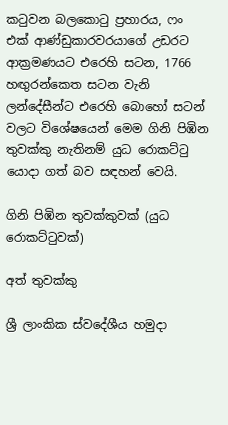කටුවන බලකොටු ප්‍රහාරය, ෆං එක් ආණ්ඩුකාරවරයාගේ උඩරට ආක්‍රමණයට එරෙහි සටන, 1766 හඟුරන්කෙත සටන වැනි ලන්දේසීන්ට එරෙහි බොහෝ සටන් වලට විශේෂයෙන් මෙම ගිනි පිඹින තුවක්කු නැතිනම් යුධ රොකට්ටු යොදා ගත් බව සඳහන් වෙයි.

ගිනි පිඹින තුවක්කුවක් (යුධ රොකට්ටුවක්)

අත් තුවක්කු

ශ්‍රී ලාංකික ස්වදේශීය හමුදා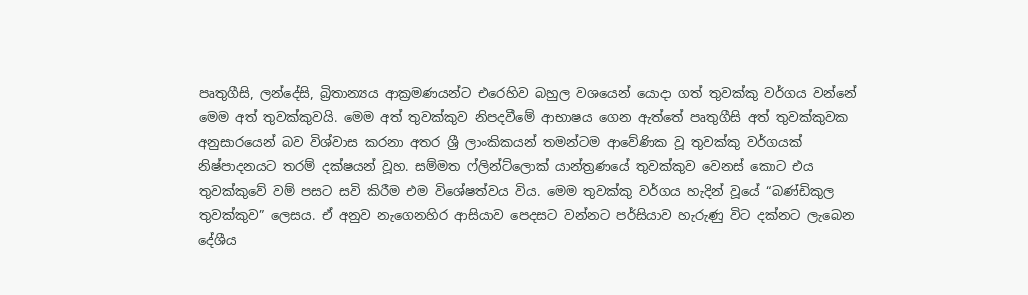පෘතුගීසි, ලන්දේසි, බ්‍රිතාන්‍යය ආක්‍රමණයන්ට එරෙහිව බහුල වශයෙන් යොදා ගත් තුවක්කු වර්ගය වන්නේ මෙම අත් තුවක්කුවයි. මෙම අත් තුවක්කුව නිපදවීමේ ආභාෂය ගෙන ඇත්තේ පෘතුගීසි අත් තුවක්කුවක අනුසාරයෙන් බව විශ්වාස කරනා අතර ශ්‍රී ලාංකිකයන් තමන්ටම ආවේණික වූ තුවක්කු වර්ගයක් නිෂ්පාදනයට තරම් දක්ෂයන් වූහ. සම්මත ෆ්ලින්ට්ලොක් යාන්ත්‍රණයේ තුවක්කුව වෙනස් කොට එය තුවක්කුවේ වම් පසට සවි කිරීම එම විශේෂත්වය විය. මෙම තුවක්කු වර්ගය හැදින් වූයේ “බණ්ඩිකුල තුවක්කුව” ලෙසය. ඒ අනුව නැගෙනහිර ආසියාව පෙදසට වන්නට පර්සියාව හැරුණු විට දක්නට ලැබෙන දේශීය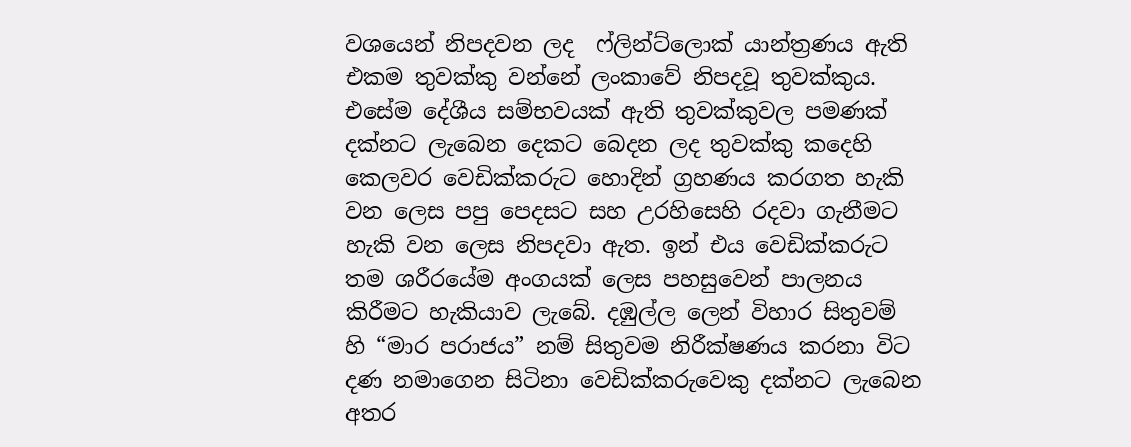වශයෙන් නිපදවන ලද  ෆ්ලින්ට්ලොක් යාන්ත්‍රණය ඇති එකම තුවක්කු වන්නේ ලංකාවේ නිපදවූ තුවක්කුය. එසේම දේශීය සම්භවයක් ඇති තුවක්කුවල පමණක් දක්නට ලැබෙන දෙකට බෙදන ලද තුවක්කු කදෙහි කෙලවර වෙඩික්කරුට හොදින් ග්‍රහණය කරගත හැකි වන ලෙස පපු පෙදසට සහ උරහිසෙහි රදවා ගැනීමට හැකි වන ලෙස නිපදවා ඇත. ඉන් එය වෙඩික්කරුට තම ශරීරයේම අංගයක් ලෙස පහසුවෙන් පාලනය කිරීමට හැකියාව ලැබේ. දඹුල්ල ලෙන් විහාර සිතුවම් හි “මාර පරාජය” නම් සිතුවම නිරීක්ෂණය කරනා විට දණ නමාගෙන සිටිනා වෙඩික්කරුවෙකු දක්නට ලැබෙන අතර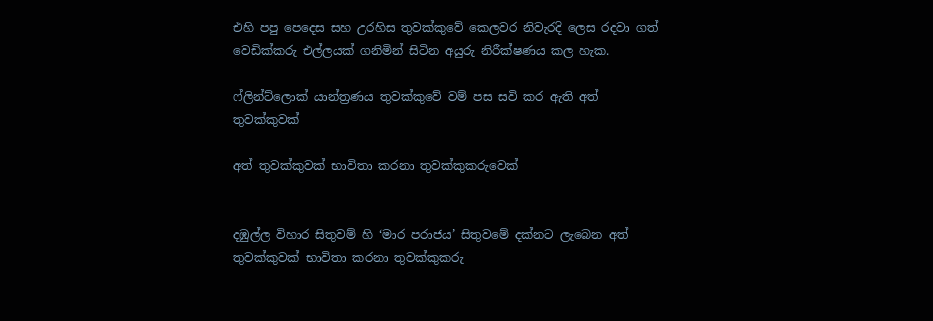එහි පපු පෙදෙස සහ උරහිස තුවක්කුවේ කෙලවර නිවැරදි ලෙස රදවා ගත් වෙඩික්කරු එල්ලයක් ගනිමින් සිටින අයුරු නිරීක්ෂණය කල හැක.

ෆ්ලින්ට්ලොක් යාන්ත්‍රණය තුවක්කුවේ වම් පස සවි කර ඇති අත් තුවක්කුවක්

අත් තුවක්කුවක් භාවිතා කරනා තුවක්කුකරුවෙක්


දඹුල්ල විහාර සිතුවම් හි ‘මාර පරාජය’ සිතුවමේ දක්නට ලැබෙන අත් තුවක්කුවක් භාවිතා කරනා තුවක්කුකරු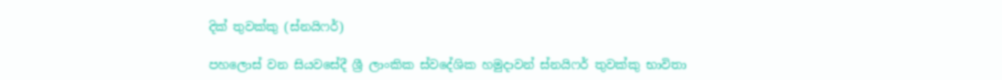දික් තුවක්කු (ස්නයිෆර්)

පහලොස් වන සියවසේදී ශ්‍රී ලාංකික ස්වදේශික හමුදාවන් ස්නයිෆර් තුවක්කු භාවිතා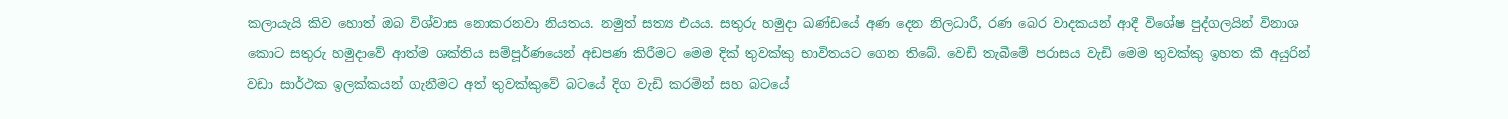කලායැයි කිව හොත් ඔබ විශ්වාස නොකරනවා නියතය. නමුත් සත්‍ය එයය. සතුරු හමුදා ඛණ්ඩයේ අණ දෙන නිලධාරී, රණ බෙර වාදකයන් ආදී විශේෂ පුද්ගලයින් විනාශ කොට සතුරු හමුදාවේ ආත්ම ශක්තිය සම්පූර්ණයෙන් අඩපණ කිරීමට මෙම දික් තුවක්කු භාවිතයට ගෙන තිබේ. වෙඩි තැබීමේ පරාසය වැඩි මෙම තුවක්කු ඉහත කී අයුරින් වඩා සාර්ථක ඉලක්කයන් ගැනීමට අත් තුවක්කුවේ බටයේ දිග වැඩි කරමින් සහ බටයේ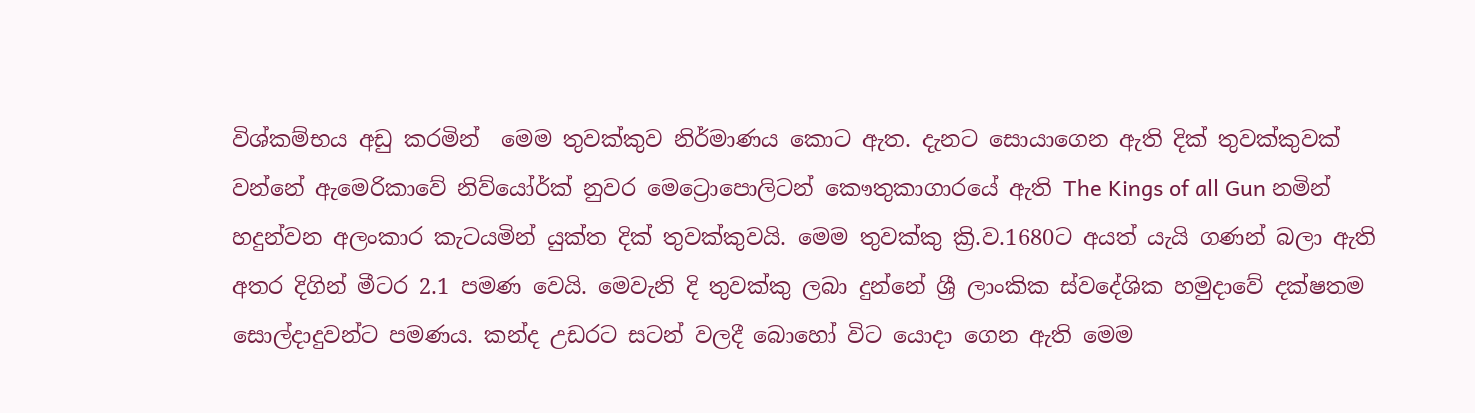විශ්කම්භය අඩු කරමින්  මෙම තුවක්කුව නිර්මාණය කොට ඇත. දැනට සොයාගෙන ඇති දික් තුවක්කුවක් වන්නේ ඇමෙරිකාවේ නිව්යෝර්ක් නුවර මෙට්‍රොපොලිටන් කෞතුකාගාරයේ ඇති The Kings of all Gun නමින් හදුන්වන අලංකාර කැටයමින් යුක්ත දික් තුවක්කුවයි. මෙම තුවක්කු ක්‍රි.ව.1680ට අයත් යැයි ගණන් බලා ඇති අතර දිගින් මීටර 2.1 පමණ වෙයි. මෙවැනි දි තුවක්කු ලබා දුන්නේ ශ්‍රී ලාංකික ස්වදේශික හමුදාවේ දක්ෂතම සොල්දාදුවන්ට පමණය. කන්ද උඩරට සටන් වලදී බොහෝ විට යොදා ගෙන ඇති මෙම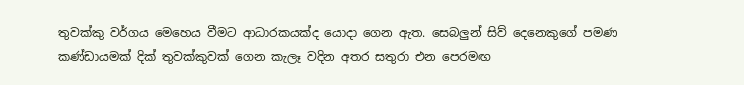තුවක්කු වර්ගය මෙහෙය වීමට ආධාරකයක්ද යොදා ගෙන ඇත. සෙබලුන් සිව් දෙනෙකුගේ පමණ කණ්ඩායමක් දික් තුවක්කුවක් ගෙන කැලෑ වදින අතර සතුරා එන පෙරමඟ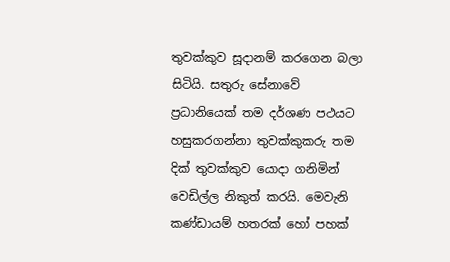තුවක්කුව සූදානම් කරගෙන බලා සිටියි. සතුරු සේනාවේ ප්‍රධානියෙක් තම දර්ශණ පථයට හසුකරගන්නා තුවක්කුකරු තම දික් තුවක්කුව යොදා ගනිමින් වෙඩිල්ල නිකුත් කරයි. මෙවැනි කණ්ඩායම් හතරක් හෝ පහක්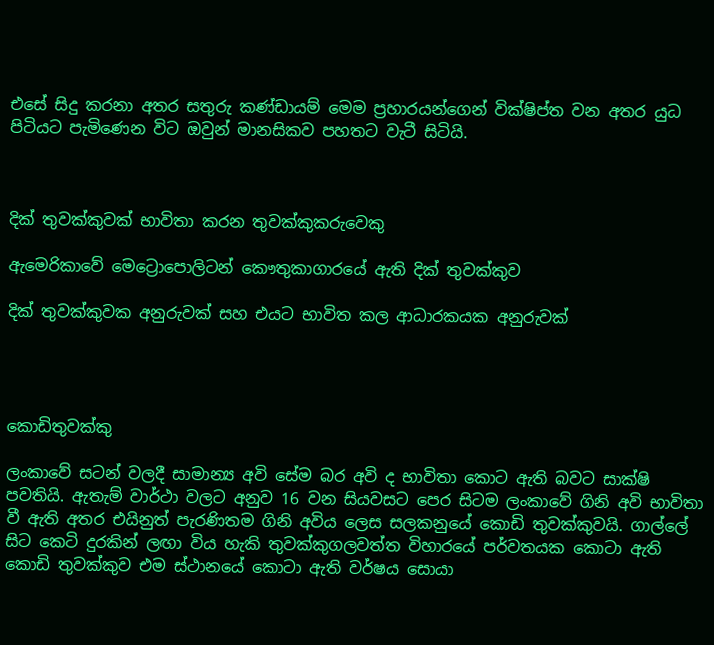එසේ සිදු කරනා අතර සතුරු කණ්ඩායම් මෙම ප්‍රහාරයන්ගෙන් වික්ෂිප්ත වන අතර යුධ පිටියට පැමිණෙන විට ඔවුන් මානසිකව පහතට වැටී සිටියි.



දික් තුවක්කුවක් භාවිතා කරන තුවක්කුකරුවෙකු

ඇමෙරිකාවේ මෙට්‍රොපොලිටන් කෞතුකාගාරයේ ඇති දික් තුවක්කුව

දික් තුවක්කුවක අනුරුවක් සහ එයට භාවිත කල ආධාරකයක අනුරුවක්




කොඩිතුවක්කු

ලංකාවේ සටන් වලදී සාමාන්‍ය අවි සේම බර අවි ද භාවිතා කොට ඇති බවට සාක්ෂි පවතියි. ඇතැම් වාර්ථා වලට අනුව 16 වන සියවසට පෙර සිටම ලංකාවේ ගිනි අවි භාවිතා වී ඇති අතර එයිනුත් පැරණිතම ගිනි අවිය ලෙස සලකනුයේ කොඩි තුවක්කුවයි. ගාල්ලේ සිට කෙටි දුරකින් ලඟා විය හැකි තුවක්කුගලවත්ත විහාරයේ පර්වතයක කොටා ඇති කොඩි තුවක්කුව එම ස්ථානයේ කොටා ඇති වර්ෂය සොයා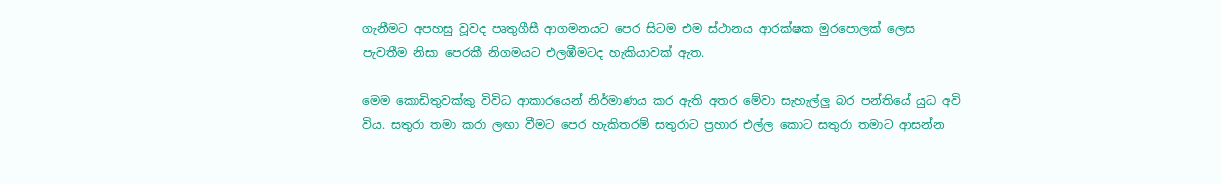ගැනීමට අපහසු වූවද පෘතුගීසී ආගමනයට පෙර සිටම එම ස්ථානය ආරක්ෂක මුරපොලක් ලෙස පැවතීම නිසා පෙරකී නිගමයට එලඹීමටද හැකියාවක් ඇත.

මෙම කොඩිතුවක්කු විවිධ ආකාරයෙන් නිර්මාණය කර ඇති අතර මේවා සැහැල්ලු බර පන්තියේ යුධ අවි විය. සතුරා තමා කරා ලඟා වීමට පෙර හැකිතරම් සතුරාට ප්‍රහාර එල්ල කොට සතුරා තමාට ආසන්න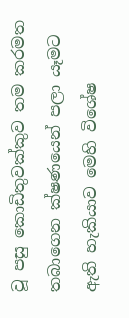වූ පසු කොඩිතුවක්කුව තම කරමත තබාගෙන ක්ෂණයෙන් පලා යෑමට ඇති හැකියාව මෙහි විශේෂ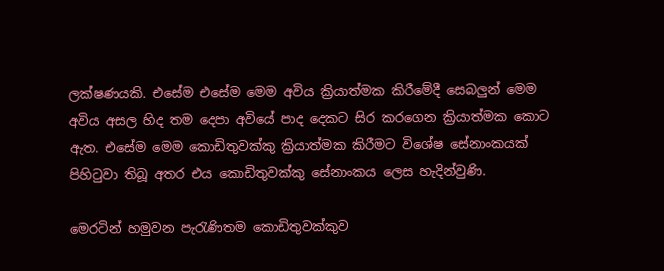ලක්ෂණයකි. එසේම එසේම මෙම අවිය ක්‍රියාත්මක කිරීමේදී සෙබලුන් මෙම අවිය අසල හිද තම දෙපා අවියේ පාද දෙකට සිර කරගෙන ක්‍රියාත්මක කොට ඇත. එසේම මෙම කොඩිතුවක්කු ක්‍රියාත්මක කිරීමට විශේෂ සේනාංකයක් පිහිටුවා තිබූ අතර එය කොඩිතුවක්කු සේනාංකය ලෙස හැදින්වුණි.

මෙරටින් හමුවන පැරැණිතම කොඩිතුවක්කුව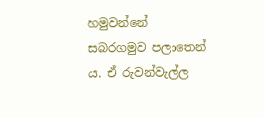හමුවන්නේ සබරගමුව පලාතෙන්‍ ය. ඒ රුවන්වැල්ල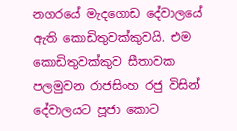නගරයේ මැදගොඩ දේවාලයේ ඇති කොඩිතුවක්කුවයි. එම කොඩිතුවක්කුව සීතාවක පලමුවන රාජසිංහ රජු විසින් දේවාලයට පූජා කොට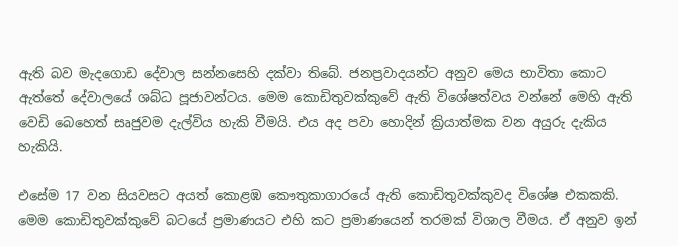ඇති බව මැදගොඩ දේවාල සන්නසෙහි දක්වා තිබේ. ජනප්‍රවාදයන්ට අනුව මෙය භාවිතා කොට ඇත්තේ දේවාලයේ ශබ්ධ පූජාවන්ටය. මෙම කොඩිතුවක්කුවේ ඇති විශේෂත්වය වන්නේ මෙහි ඇති වෙඩි බෙහෙත් සෘ‍ජුවම දැල්විය හැකි වීමයි. එය අද පවා හොදින් ක්‍රියාත්මක වන අයුරු දැකිය හැකියි.

එසේම 17 වන සියවසට අයත් කොළඹ කෞතුකාගාරයේ ඇති කොඩිතුවක්කුවද විශේෂ එකකකි. මෙම කොඩිතුවක්කුවේ බටයේ ප්‍රමාණයට එහි කට ප්‍රමාණයෙන් තරමක් විශාල වීමය. ඒ අනුව ඉන්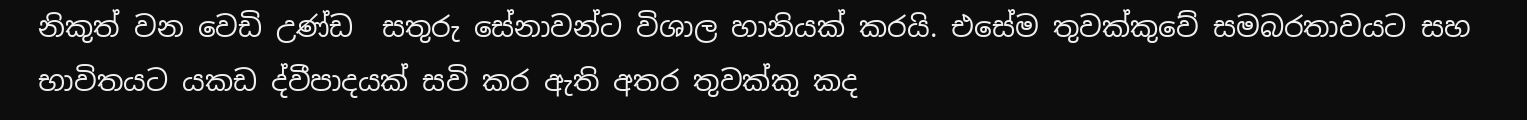නිකුත් වන වෙඩි උණ්ඩ  සතුරු සේනාවන්ට විශාල හානියක් කරයි. එසේම තුවක්කුවේ සමබරතාවයට සහ භාවිතයට යකඩ ද්වීපාදයක් සවි කර ඇති අතර තුවක්කු කද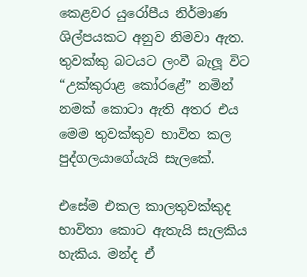කෙළවර යුරෝපීය නිර්මාණ ශිල්පයකට අනුව නිමවා ඇත. තුවක්කු බටයට ලංවී බැලූ විට “උක්කුරාළ කෝරළේ” නමින් නමක් කොටා ඇති අතර එය මෙම තුවක්කුව භාවිත කල පුද්ගලයාගේයැයි සැලකේ.

එසේම එකල කාලතුවක්කුද භාවිතා කොට ඇතැයි සැලකිය හැකිය. මන්ද ඒ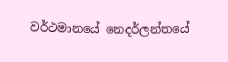වර්ථමානයේ නෙදර්ලන්තයේ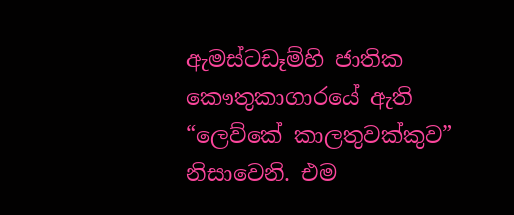ඇමස්ටඩෑම්හි ජාතික කෞතුකාගාරයේ ඇති “ලෙව්කේ කාලතුවක්කුව” නිසාවෙනි. එම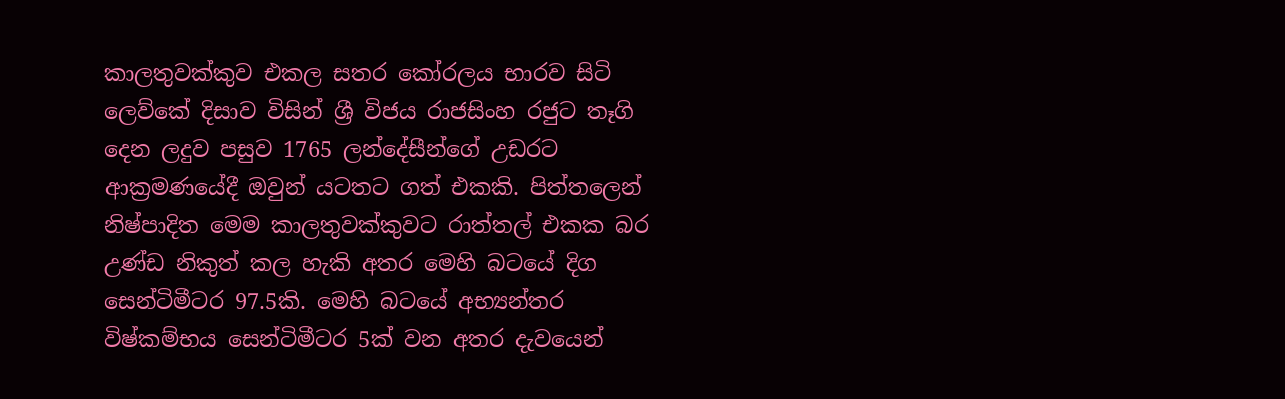කාලතුවක්කුව එකල සතර කෝරලය භාරව සිටි ලෙව්කේ දිසාව විසින් ශ්‍රී විජය රාජසිංහ රජුට තෑගි දෙන ලදුව පසුව 1765 ලන්දේසීන්ගේ උඩරට ආක්‍රමණයේදී ඔවුන් යටතට ගත් එකකි. පිත්තලෙන් නිෂ්පාදිත මෙම කාලතුවක්කුවට රාත්තල් එකක බර උණ්ඩ නිකුත් කල හැකි අතර මෙහි බටයේ දිග සෙන්ටිමීටර 97.5කි. මෙහි බටයේ අභ්‍යන්තර විෂ්කම්භය සෙන්ටිමීටර 5ක් වන අතර දැවයෙන්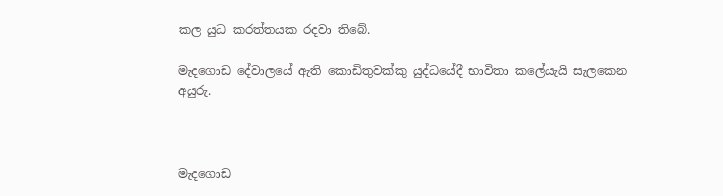කල යුධ කරත්තයක රදවා තිබේ.

මැදගොඩ දේවාලයේ ඇති කොඩිතුවක්කු යුද්ධයේදී භාවිතා කලේයැයි සැලකෙන අයුරු.



මැදගොඩ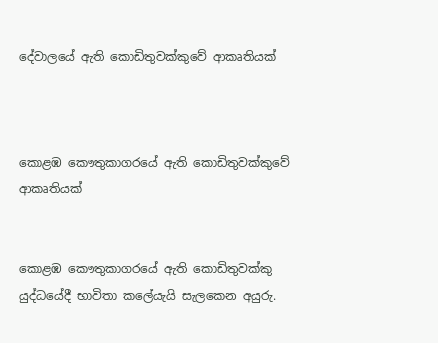දේවාලයේ ඇති කොඩිතුවක්කුවේ ආකෘතියක්



කොළඹ කෞතුකාගරයේ ඇති කොඩිතුවක්කුවේ ආකෘතියක්


කොළඹ කෞතුකාගරයේ ඇති කොඩිතුවක්කු යුද්ධයේදී භාවිතා කලේයැයි සැලකෙන අයුරු.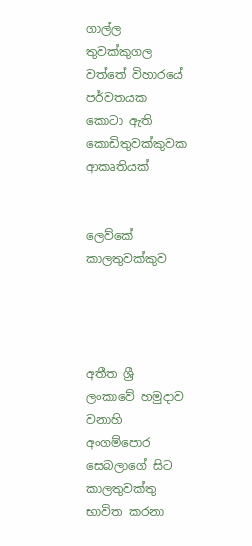ගාල්ල තුවක්කුගල වත්තේ විහාරයේ පර්වතයක කොටා ඇති කොඩිතුවක්කුවක ආකෘතියක්


ලෙව්කේ කාලතුවක්කුව




අතීත ශ්‍රී ලංකාවේ හමුදාව වනාහි අංගම්පොර සෙබලාගේ සිට කාලතුවක්තු භාවිත කරනා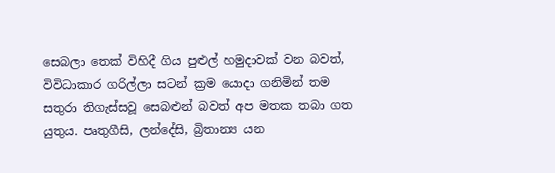සෙබලා තෙක් විහිදී ගිය පුළුල් හමුදාවක් වන බවත්, විවිධාකාර ගරිල්ලා සටන් ක්‍රම යොදා ගනිමින් තම සතුරා තිගැස්සවූ සෙබළුන් බවත් අප මතක තබා ගත යුතුය. පෘතුගීසි, ලන්දේසි, බ්‍රිතාන්‍ය යන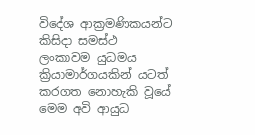විදේශ ආක්‍රමණිකයන්ට කිසිදා සමස්ථ ලංකාවම යුධමය ක්‍රියාමාර්ගයකින් යටත් කරගත නොහැකි වූයේ මෙම අවි ආයුධ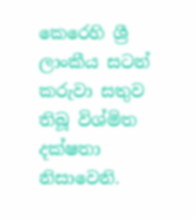කෙරෙහි ශ්‍රී ලාංකීය සටන් කරුවා සතුව තිබූ විශ්මිත දක්ෂතා නිසාවෙනි.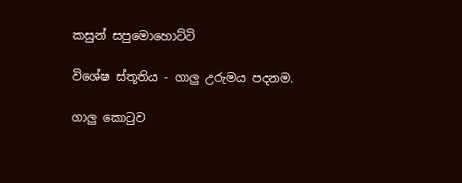කසුන් සපුමොහොට්ටි

විශේෂ ස්තූතිය - ගාලු උරුමය පදනම.

ගාලු කොටුව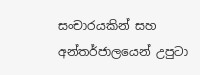සංචාරයකින් සහ අන්තර්ජාලයෙන් උපුටා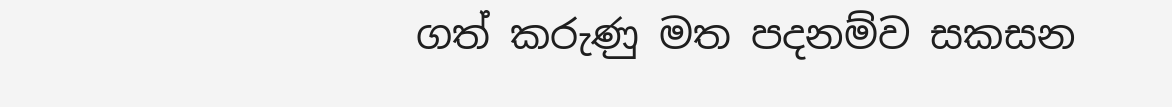ගත් කරුණු මත පදනම්ව සකසන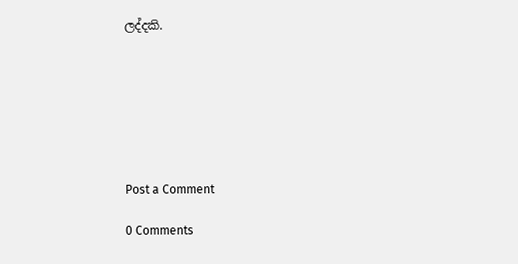ලද්දකි.







Post a Comment

0 Comments